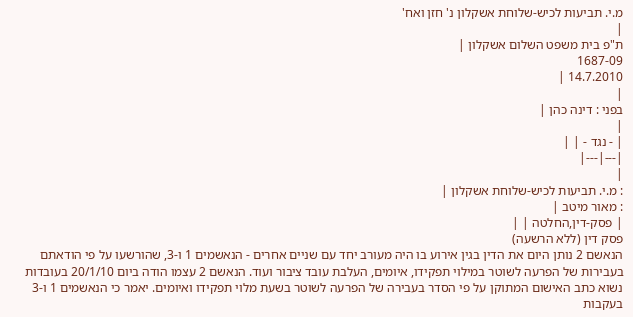מ.י. תביעות לכיש-שלוחת אשקלון נ' חזן ואח'
|
ת"פ בית משפט השלום אשקלון |
1687-09
14.7.2010 |
|
בפני : דינה כהן |
|
| - נגד - | |
|---|---|
|
: מ.י. תביעות לכיש-שלוחת אשקלון |
: מאור מיטב |
| פסק-דין,החלטה | |
פסק דין (ללא הרשעה)
הנאשם 2 נותן היום את הדין בגין אירוע בו היה מעורב יחד עם שניים אחרים - הנאשמים 1 ו-3, שהורשעו על פי הודאתם בעבירות של הפרעה לשוטר במילוי תפקידו, איומים, העלבת עובד ציבור ועוד. הנאשם 2 עצמו הודה ביום 20/1/10 בעובדות נשוא כתב האישום המתוקן על פי הסדר בעבירה של הפרעה לשוטר בשעת מלוי תפקידו ואיומים. יאמר כי הנאשמים 1 ו-3 בעקבות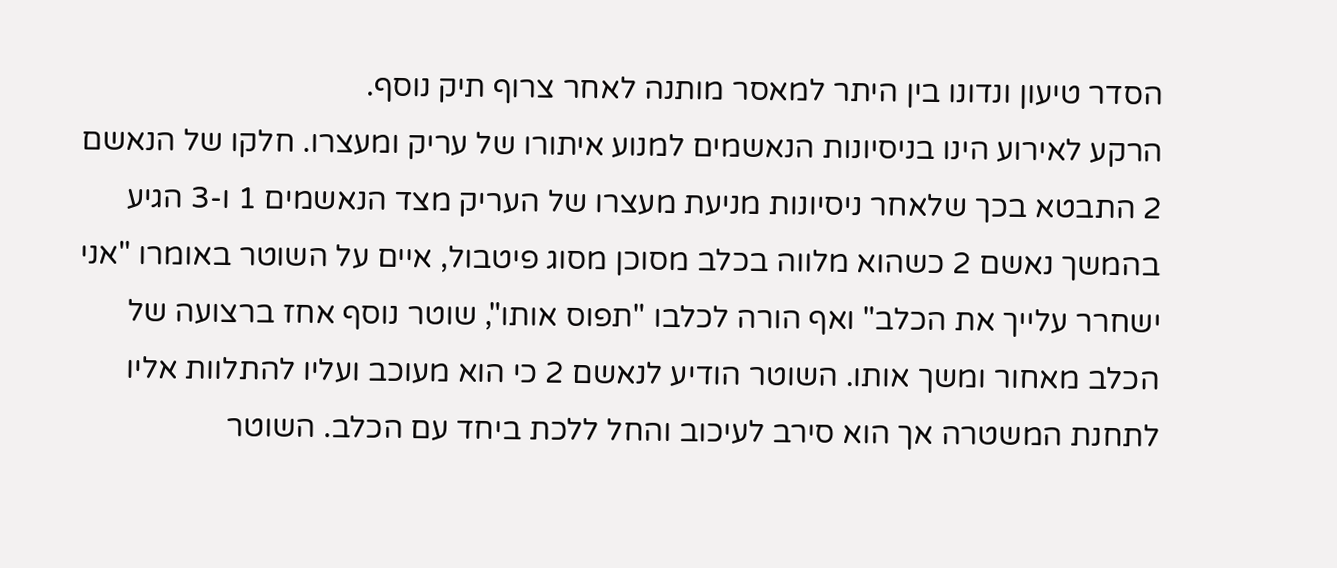הסדר טיעון ונדונו בין היתר למאסר מותנה לאחר צרוף תיק נוסף.
הרקע לאירוע הינו בניסיונות הנאשמים למנוע איתורו של עריק ומעצרו. חלקו של הנאשם 2 התבטא בכך שלאחר ניסיונות מניעת מעצרו של העריק מצד הנאשמים 1 ו-3 הגיע בהמשך נאשם 2 כשהוא מלווה בכלב מסוכן מסוג פיטבול, איים על השוטר באומרו "אני ישחרר עלייך את הכלב" ואף הורה לכלבו "תפוס אותו", שוטר נוסף אחז ברצועה של הכלב מאחור ומשך אותו. השוטר הודיע לנאשם 2 כי הוא מעוכב ועליו להתלוות אליו לתחנת המשטרה אך הוא סירב לעיכוב והחל ללכת ביחד עם הכלב. השוטר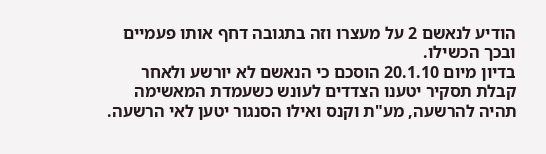הודיע לנאשם 2 על מעצרו וזה בתגובה דחף אותו פעמיים ובכך הכשילו.
בדיון מיום 20.1.10 הוסכם כי הנאשם לא יורשע ולאחר קבלת תסקיר יטענו הצדדים לעונש כשעמדת המאשימה תהיה להרשעה, מע"ת וקנס ואילו הסנגור יטען לאי הרשעה.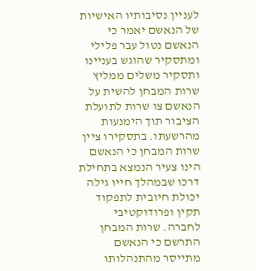לעניין נסיבותיו האישיות של הנאשם יאמר כי הנאשם נטול עבר פלילי ומתסקיר שהוגש בעניינו ותסקיר משלים ממליץ שרות המבחן להשית על הנאשם צו שרות לתועלת הציבור תוך הימנעות מהרשעתו. בתסקירו ציין שרות המבחן כי הנאשם הינו צעיר הנמצא בתחילת דרכו שבמהלך חייו גילה יכולת חיובית לתפקוד תקין ופרודוקטיבי לחברה. שרות המבחן התרשם כי הנאשם מתייסר מהתנהלותו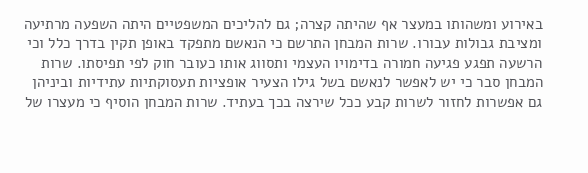באירוע ומשהותו במעצר אף שהיתה קצרה; גם להליכים המשפטיים היתה השפעה מרתיעה ומציבת גבולות עבורו. שרות המבחן התרשם כי הנאשם מתפקד באופן תקין בדרך כלל וכי הרשעה תפגע פגיעה חמורה בדימויו העצמי ותסווג אותו כעובר חוק לפי תפיסתו. שרות המבחן סבר כי יש לאפשר לנאשם בשל גילו הצעיר אופציות תעסוקתיות עתידיות וביניהן גם אפשרות לחזור לשרות קבע ככל שירצה בכך בעתיד. שרות המבחן הוסיף כי מעצרו של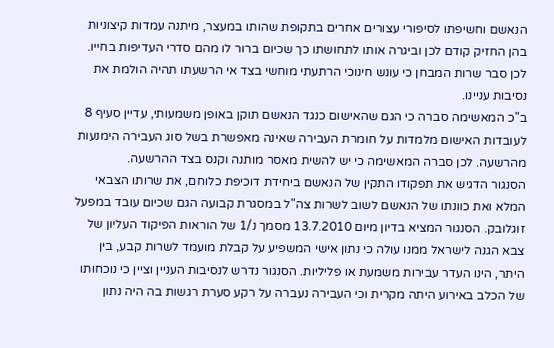הנאשם וחשיפתו לסיפורי עצורים אחרים בתקופת שהותו במעצר, מיתנה עמדות קיצוניות בהן החזיק קודם לכן וביגרה אותו לתחושתו כך שכיום ברור לו מהם סדרי העדיפות בחייו. לכן סבר שרות המבחן כי עונש חינוכי הרתעתי מוחשי בצד אי הרשעתו תהיה הולמת את נסיבות עניינו.
ב"כ המאשימה סברה כי הגם שהאישום כנגד הנאשם תוקן באופן משמעותי, עדיין סעיף 8 לעובדות האישום מלמדות על חומרת העבירה שאינה מאפשרת בשל סוג העבירה הימנעות מהרשעה. לכן סברה המאשימה כי יש להשית מאסר מותנה וקנס בצד ההרשעה.
הסנגור הדגיש את תפקודו התקין של הנאשם ביחידת דוכיפת כלוחם, את שרותו הצבאי המלא ואת כוונתו של הנאשם לשוב לשרות צה"ל במסגרת קבועה הגם שכיום עובד במפעל זוגלובק. הסנגור המציא בדיון מיום 13.7.2010 מסמך נ/1 של הוראות הפיקוד העליון של צבא הגנה לישראל ממנו עולה כי נתון אישי המשפיע על קבלת מועמד לשרות קבע, בין היתר, הינו העדר עבירות משמעת או פליליות. הסנגור נדרש לנסיבות העניין וציין כי נוכחותו של הכלב באירוע היתה מקרית וכי העבירה נעברה על רקע סערת רגשות בה היה נתון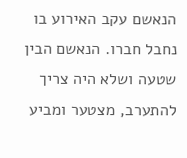הנאשם עקב האירוע בו נחבל חברו. הנאשם הבין שטעה ושלא היה צריך להתערב, מצטער ומביע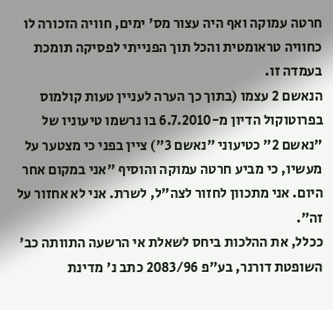חרטה עמוקה ואף היה עצור מס' ימים, חוויה הזכורה לו כחוויה טראומטית והכל תוך הפנייתי לפסיקה תומכת בעמדה זו.
הנאשם 2 עצמו (בתוך כך הערה לעניין טעות קולמוס בפרוטוקול הדיון מ-6.7.2010 בו נרשמו טיעוניו של "נאשם 2" כטיעוני "נאשם 3") ציין בפני כי מצטער על מעשיו, כי מביע חרטה עמוקה והוסיף "אני במקום אחר היום. אני מתכוון לחזור לצה"ל, לשרת. אני לא אחזור על זה".
ככלל, את ההלכות ביחס לשאלת אי הרשעה התוותה כב' השופטת דורנר, בע"פ 2083/96 כתב נ' מדינת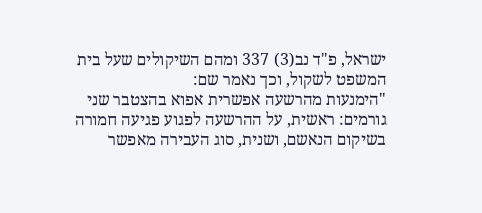ישראל, פ"ד נב(3) 337 ומהם השיקולים שעל בית המשפט לשקול, וכך נאמר שם:
"הימנעות מהרשעה אפשרית אפוא בהצטבר שני גורמים: ראשית, על ההרשעה לפגוע פגיעה חמורה בשיקום הנאשם, ושנית, סוג העבירה מאפשר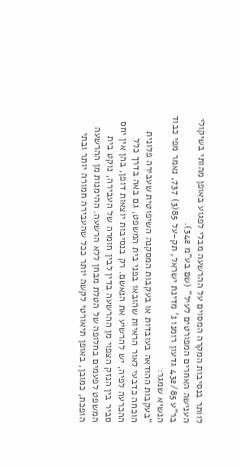לוותר בנסיבות המקרה המסוים על ההרשעה מבלי לפגוע באופן מהותי בשיקולי הענישה האחרים המפורטים לעיל" (שם בע"מ 342).
בר"ע 432/85 גדעון רומנו נ' מדינת ישראל, תק-על 85(3) 737, נאמר מפי כבוד הנשיא שמגר:
"בעקבות ההודאה בעובדות או בעקבות המסקנה השיפוטית שעבירה פלונית הוכחה כדבעי לאור הראיות שהובאו בפני בית המשפט, גם באה בדרך כלל ההכרעה לפיה, יש להרשיע את הנאשם. רק בנסיבות יוצאות דופן, בהן אין יחס סביר בין הנזק הצפוי מן ההרשעה בדין לבין חומרה של העבירה, נוקט בית המשפט לפעמים בחלופה של הטלת מבחן ללא הרשעה. ההימנות מן ההרשעה הופכת, כמובן, באופן תיאורטי לקשה יותר ככל שהעבירה חמורה יותר ובתי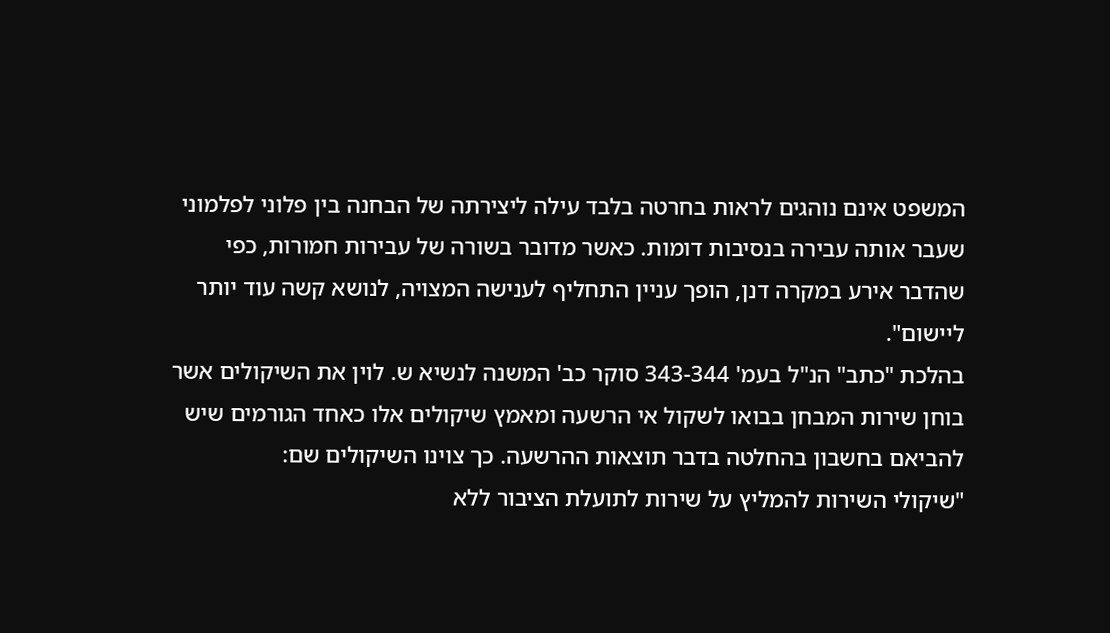המשפט אינם נוהגים לראות בחרטה בלבד עילה ליצירתה של הבחנה בין פלוני לפלמוני שעבר אותה עבירה בנסיבות דומות. כאשר מדובר בשורה של עבירות חמורות, כפי שהדבר אירע במקרה דנן, הופך עניין התחליף לענישה המצויה, לנושא קשה עוד יותר ליישום".
בהלכת "כתב" הנ"ל בעמ' 343-344 סוקר כב' המשנה לנשיא ש. לוין את השיקולים אשר בוחן שירות המבחן בבואו לשקול אי הרשעה ומאמץ שיקולים אלו כאחד הגורמים שיש להביאם בחשבון בהחלטה בדבר תוצאות ההרשעה. כך צוינו השיקולים שם:
"שיקולי השירות להמליץ על שירות לתועלת הציבור ללא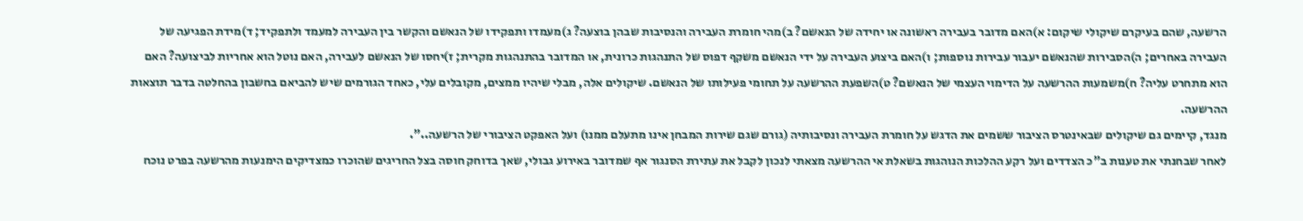הרשעה, שהם בעיקרם שיקולי שיקום: א)האם מדובר בעבירה ראשונה או יחידה של הנאשם? ב)מהי חומרת העבירה והנסיבות שבהן בוצעה? ג)מעמדו ותפקידו של הנאשם והקשר בין העבירה למעמד ולתפקיד; ד)מידת הפגיעה של העבירה באחרים; ה)הסבירות שהנאשם יעבור עבירות נוספות; ו)האם ביצוע העבירה על ידי הנאשם משקף דפוס של התנהגות כרונית, או המדובר בהתנהגות מקרית; ז)יחסו של הנאשם לעבירה, האם נוטל הוא אחריות לביצועה? האם הוא מתחרט עליה? ח)משמעות ההרשעה על הדימוי העצמי של הנאשם? ט)השפעת ההרשעה על תחומי פעילותו של הנאשם. שיקולים אלה, מבלי שיהיו ממצים, מקובלים עלי, כאחד הגורמים שיש להביאם בחשבון בהחלטה בדבר תוצאות ההרשעה.
מנגד, קיימים גם שיקולים שבאינטרס הציבור ששמים את הדגש על חומרת העבירה ונסיבותיה (גורם שגם שירות המבחן אינו מתעלם ממנו) ועל האפקט הציבורי של הרשעה..".
לאחר שבחנתי את טענות ב"כ הצדדים ועל רקע ההלכות הנוהגות בשאלת אי ההרשעה מצאתי לנכון לקבל את עתירת הסנגור אף שמדובר באירוע גבולי, שאך בדוחק חוסה בצל החריגים שהוכרו כמצדיקים הימנעות מהרשעה בפרט נוכח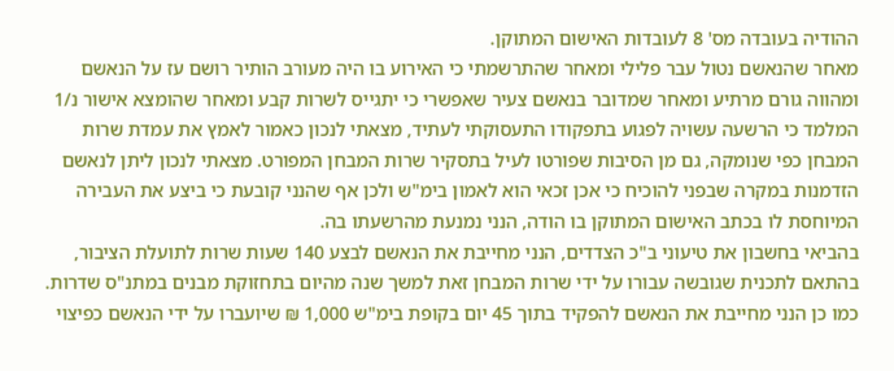ההודיה בעובדה מס' 8 לעובדות האישום המתוקן.
מאחר שהנאשם נטול עבר פלילי ומאחר שהתרשמתי כי האירוע בו היה מעורב הותיר רושם עז על הנאשם ומהווה גורם מרתיע ומאחר שמדובר בנאשם צעיר שאפשרי כי יתגייס לשרות קבע ומאחר שהומצא אישור נ/1 המלמד כי הרשעה עשויה לפגוע בתפקודו התעסוקתי לעתיד, מצאתי לנכון כאמור לאמץ את עמדת שרות המבחן כפי שנומקה, גם מן הסיבות שפורטו לעיל בתסקיר שרות המבחן המפורט. מצאתי לנכון ליתן לנאשם הזדמנות במקרה שבפני להוכיח כי אכן זכאי הוא לאמון בימ"ש ולכן אף שהנני קובעת כי ביצע את העבירה המיוחסת לו בכתב האישום המתוקן בו הודה, הנני נמנעת מהרשעתו בה.
בהביאי בחשבון את טיעוני ב"כ הצדדים, הנני מחייבת את הנאשם לבצע 140 שעות שרות לתועלת הציבור, בהתאם לתכנית שגובשה עבורו על ידי שרות המבחן זאת למשך שנה מהיום בתחזוקת מבנים במתנ"ס שדרות.
כמו כן הנני מחייבת את הנאשם להפקיד בתוך 45 יום בקופת בימ"ש 1,000 ₪ שיועברו על ידי הנאשם כפיצוי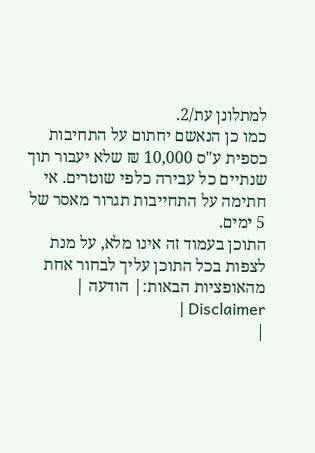למתלונן עת/2.
כמו כן הנאשם יחתום על התחיבות כספית ע"ס 10,000 ₪ שלא יעבור תוך שנתיים כל עבירה כלפי שוטרים. אי חתימה על התחייבות תגרור מאסר של 5 ימים.
התוכן בעמוד זה אינו מלא, על מנת לצפות בכל התוכן עליך לבחור אחת מהאופציות הבאות:| הודעה | Disclaimer |
|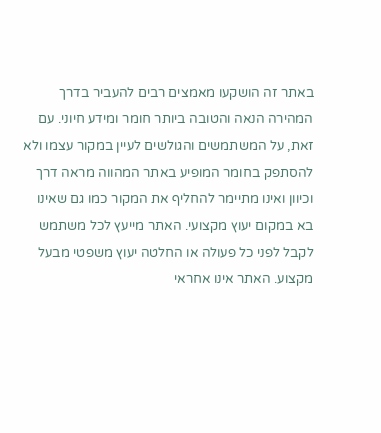באתר זה הושקעו מאמצים רבים להעביר בדרך המהירה הנאה והטובה ביותר חומר ומידע חיוני. עם זאת, על המשתמשים והגולשים לעיין במקור עצמו ולא להסתפק בחומר המופיע באתר המהווה מראה דרך וכיוון ואינו מתיימר להחליף את המקור כמו גם שאינו בא במקום יעוץ מקצועי. האתר מייעץ לכל משתמש לקבל לפני כל פעולה או החלטה יעוץ משפטי מבעל מקצוע. האתר אינו אחראי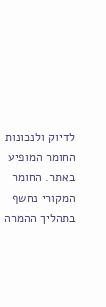לדיוק ולנכונות החומר המופיע באתר. החומר המקורי נחשף בתהליך ההמרה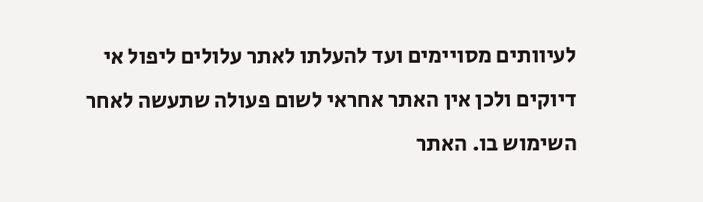לעיוותים מסויימים ועד להעלתו לאתר עלולים ליפול אי דיוקים ולכן אין האתר אחראי לשום פעולה שתעשה לאחר השימוש בו. האתר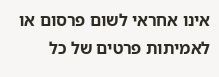אינו אחראי לשום פרסום או לאמיתות פרטים של כל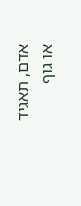אדם, תאגיד או גוף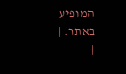המופיע באתר. |
|